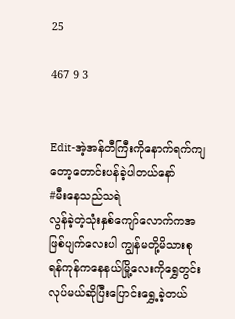25

467 9 3


Edit-အဲ့အန်တီကြီးကိုနောက်ရက်ကျတော့တောင်းပန်ခဲ့ပါတယ်နော်
#မီးနေသည်သရဲ
လွန်ခဲ့တဲ့သုံးနှစ်ကျော်လောက်ကအဖြစ်ပျက်လေးပါ ကျွန်မတို့မိသားစုရန်ကုန်ကနေနယ်မြို့လေးကိုရွှေတွင်းလုပ်မယ်ဆိုပြီးပြောင်းရွှေ့ခဲ့တယ်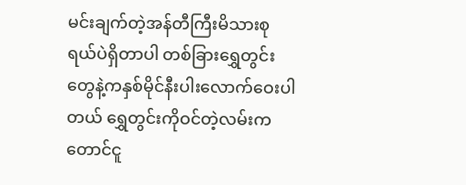မင်းချက်တဲ့အန်တီကြီးမိသားစုရယ်ပဲရှိတာပါ တစ်ခြားရွှေတွင်းတွေနဲ့ကနှစ်မိုင်နီးပါးလောက်ဝေးပါတယ် ရွှေတွင်းကိုဝင်တဲ့လမ်းကတောင်ငူ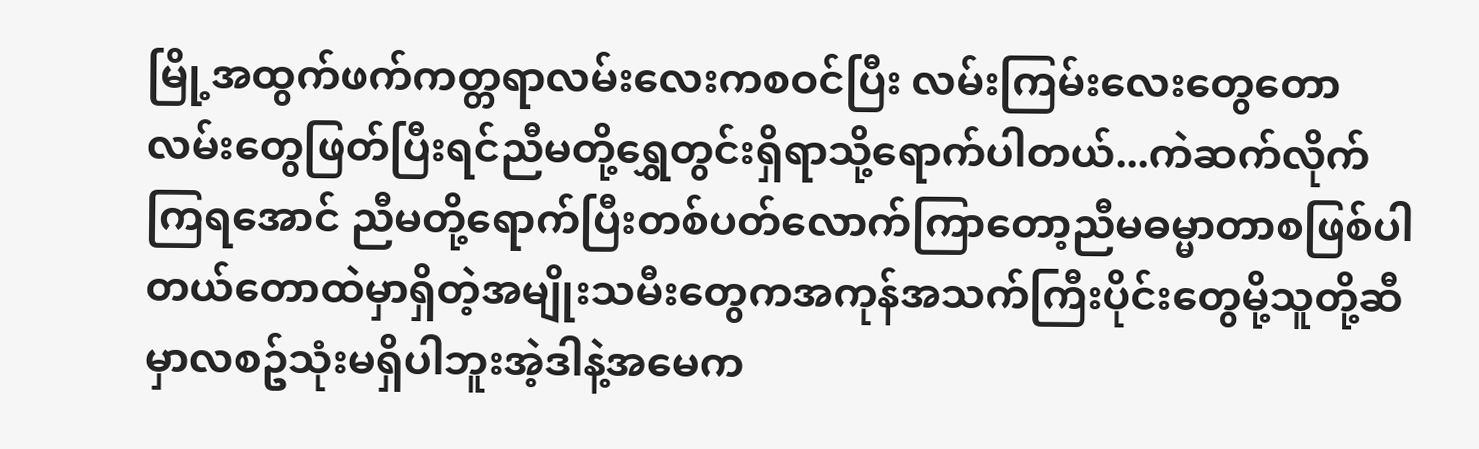မြို့အထွက်ဖက်ကတ္တရာလမ်းလေးကစဝင်ပြီး လမ်းကြမ်းလေးတွေတောလမ်းတွေဖြတ်ပြီးရင်ညီမတို့ရွှေတွင်းရှိရာသို့ရောက်ပါတယ်...ကဲဆက်လိုက်ကြရအောင် ညီမတို့ရောက်ပြီးတစ်ပတ်လောက်ကြာတော့ညီမဓမ္မာတာစဖြစ်ပါတယ်တောထဲမှာရှိတဲ့အမျိုးသမီးတွေကအကုန်အသက်ကြီးပိုင်းတွေမို့သူတို့ဆီမှာလစဥ်သုံးမရှိပါဘူးအဲ့ဒါနဲ့အမေက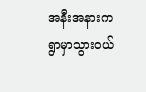အနီးအနားကရွာမှာသွားဝယ်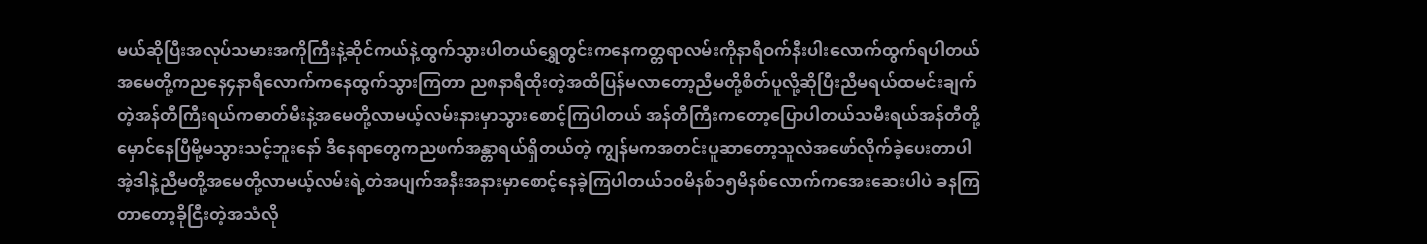မယ်ဆိုပြီးအလုပ်သမားအကိုကြီးနဲ့ဆိုင်ကယ်နဲ့ထွက်သွားပါတယ်ရွှေတွင်းကနေကတ္တရာလမ်းကိုနာရီဝက်နီးပါးလောက်ထွက်ရပါတယ်အမေတို့ကညနေ၄နာရီလောက်ကနေထွက်သွားကြတာ ည၈နာရီထိုးတဲ့အထိပြန်မလာတော့ညီမတို့စိတ်ပူလို့ဆိုပြီးညီမရယ်ထမင်းချက်တဲ့အန်တီကြီးရယ်ကဓာတ်မီးနဲ့အမေတို့လာမယ့်လမ်းနားမှာသွားစောင့်ကြပါတယ် အန်တီကြီးကတော့ပြောပါတယ်သမီးရယ်အန်တီတို့မှောင်နေပြီမို့မသွားသင့်ဘူးနော် ဒီနေရာတွေကညဖက်အန္တာရယ်ရှိတယ်တဲ့ ကျွန်မကအတင်းပူဆာတော့သူလဲအဖော်လိုက်ခဲ့ပေးတာပါ အဲ့ဒါနဲ့ညီမတို့အမေတို့လာမယ့်လမ်းရဲ့တဲအပျက်အနီးအနားမှာစောင့်နေခဲ့ကြပါတယ်၁၀မိနစ်၁၅မိနစ်လောက်ကအေးဆေးပါပဲ ခနကြတာတော့ခိုငြီးတဲ့အသံလို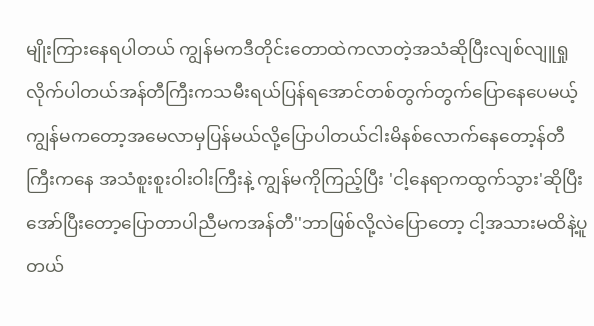မျိုးကြားနေရပါတယ် ကျွန်မကဒီတိုင်းတောထဲကလာတဲ့အသံဆိုပြီးလျစ်လျူရှုလိုက်ပါတယ်အန်တီကြီးကသမီးရယ်ပြန်ရအောင်တစ်တွက်တွက်ပြောနေပေမယ့်ကျွန်မကတော့အမေလာမှပြန်မယ်လို့ပြောပါတယ်ငါးမိနစ်လောက်နေတော့န်တီကြီးကနေ အသံစူးစူးဝါးဝါးကြီးနဲ့ ကျွန်မကိုကြည့်ပြီး 'ငါ့နေရာကထွက်သွား'ဆိုပြီးအော်ပြီးတော့ပြောတာပါညီမကအန်တီ''ဘာဖြစ်လို့လဲပြောတော့ ငါ့အသားမထိနဲ့ပူတယ်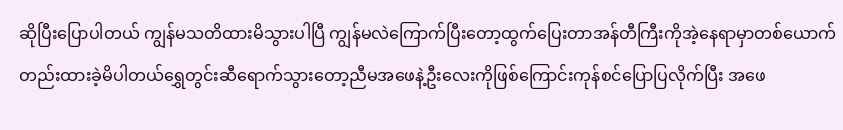ဆိုပြီးပြောပါတယ် ကျွန်မသတိထားမိသွားပါပြီ ကျွန်မလဲကြောက်ပြီးတော့ထွက်ပြေးတာအန်တီကြီးကိုအဲ့နေရာမှာတစ်ယောက်တည်းထားခဲ့မိပါတယ်ရွှေတွင်းဆီရောက်သွားတော့ညီမအဖေနဲ့ဦးလေးကိုဖြစ်ကြောင်းကုန်စင်ပြောပြလိုက်ပြီး အဖေ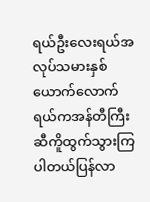ရယ်ဦးလေးရယ်အလုပ်သမားနှစ်ယောက်လောက်ရယ်ကအန်တီကြီးဆီကိူထွက်သွားကြပါတယ်ပြန်လာ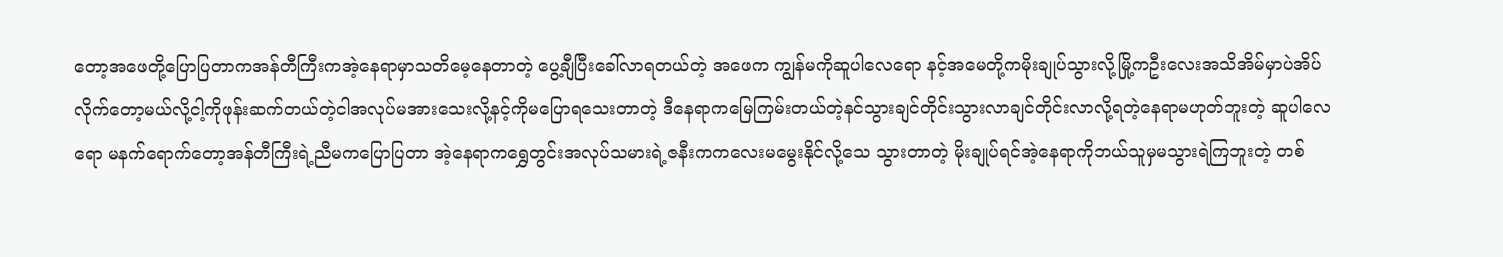တော့အဖေတို့ပြောပြတာကအန်တီကြီးကအဲ့နေရာမှာသတိမေ့နေတာတဲ့ ပွေ့ချီပြီးခေါ်လာရတယ်တဲ့ အဖေက ကျွန်မကိုဆူပါလေရော နင့်အမေတို့ကမိုးချုပ်သွားလို့မြို့ကဦးလေးအသိအိမ်မှာပဲအိပ်လိုက်တော့မယ်လို့ငါ့ကိုဖုန်းဆက်တယ်တဲ့ငါအလုပ်မအားသေးလို့နင့်ကိုမပြောရသေးတာတဲ့ ဒီနေရာကမြေကြမ်းတယ်တဲ့နင်သွားချင်တိုင်းသွားလာချင်တိုင်းလာလို့ရတဲ့နေရာမဟုတ်ဘူးတဲ့ ဆူပါလေရော မနက်ရောက်တော့အန်တီကြီးရဲ့ညီမကပြောပြတာ အဲ့နေရာကရွှေတွင်းအလုပ်သမားရဲ့ဇနီးကကလေးမမွေးနိုင်လို့သေ သွားတာတဲ့ မိုးချုပ်ရင်အဲ့နေရာကိုဘယ်သူမှမသွားရဲကြဘူးတဲ့ တစ်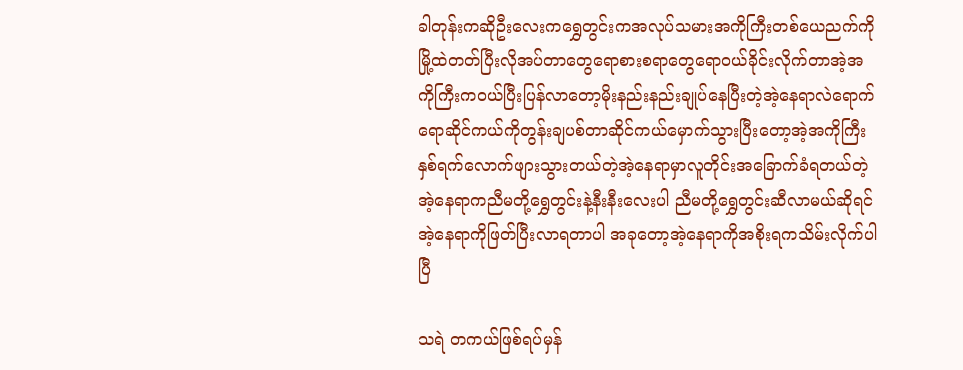ခါတုန်းကဆိုဦးလေးကရွှေတွင်းကအလုပ်သမားအကိုကြီးတစ်ယေညက်ကိုမြို့ထဲတတ်ပြီးလိုအပ်တာတွေရောစားစရာတွေရောဝယ်ခိုင်းလိုက်တာအဲ့အကိုကြီးကဝယ်ပြီးပြန်လာတော့မိုးနည်းနည်းချုပ်နေပြီးတဲ့အဲ့နေရာလဲရောက်ရောဆိုင်ကယ်ကိုတွန်းချပစ်တာဆိုင်ကယ်မှောက်သွားပြီးတော့အဲ့အကိုကြီးနှစ်ရက်လောက်ဖျားသွားတယ်တဲ့အဲ့နေရာမှာလူတိုင်းအခြောက်ခံရတယ်တဲ့ အဲ့နေရာကညီမတို့ရွှေတွင်းနဲ့နီးနီးလေးပါ ညီမတို့ရွှေတွင်းဆီလာမယ်ဆိုရင်အဲ့နေရာကိုဖြတ်ပြီးလာရတာပါ အခုတော့အဲ့နေရာကိုအစိုးရကသိမ်းလိုက်ပါပြီ

သရဲ တကယ်ဖြစ်ရပ်မှန်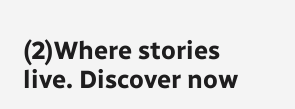(2)Where stories live. Discover now